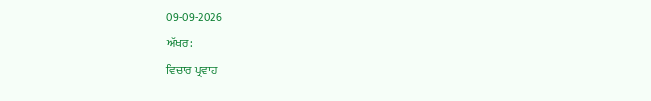09-09-2026
ਅੱਖਰ:
ਵਿਚਾਰ ਪ੍ਰਵਾਹ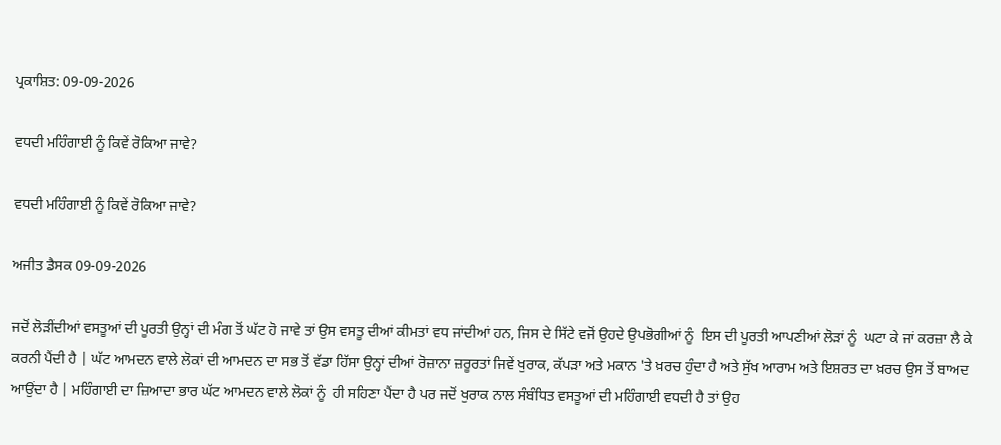ਪ੍ਰਕਾਸ਼ਿਤ: 09-09-2026

ਵਧਦੀ ਮਹਿੰਗਾਈ ਨੂੰ ਕਿਵੇਂ ਰੋਕਿਆ ਜਾਵੇ?

ਵਧਦੀ ਮਹਿੰਗਾਈ ਨੂੰ ਕਿਵੇਂ ਰੋਕਿਆ ਜਾਵੇ?

ਅਜੀਤ ਡੈਸਕ 09-09-2026

ਜਦੋਂ ਲੋੜੀਂਦੀਆਂ ਵਸਤੂਆਂ ਦੀ ਪੂਰਤੀ ਉਨ੍ਹਾਂ ਦੀ ਮੰਗ ਤੋਂ ਘੱਟ ਹੋ ਜਾਵੇ ਤਾਂ ਉਸ ਵਸਤੂ ਦੀਆਂ ਕੀਮਤਾਂ ਵਧ ਜਾਂਦੀਆਂ ਹਨ, ਜਿਸ ਦੇ ਸਿੱਟੇ ਵਜੋਂ ਉਹਦੇ ਉਪਭੋਗੀਆਂ ਨੂੰ  ਇਸ ਦੀ ਪੂਰਤੀ ਆਪਣੀਆਂ ਲੋੜਾਂ ਨੂੰ  ਘਟਾ ਕੇ ਜਾਂ ਕਰਜ਼ਾ ਲੈ ਕੇ ਕਰਨੀ ਪੈਂਦੀ ਹੈ | ਘੱਟ ਆਮਦਨ ਵਾਲੇ ਲੋਕਾਂ ਦੀ ਆਮਦਨ ਦਾ ਸਭ ਤੋਂ ਵੱਡਾ ਹਿੱਸਾ ਉਨ੍ਹਾਂ ਦੀਆਂ ਰੋਜ਼ਾਨਾ ਜ਼ਰੂਰਤਾਂ ਜਿਵੇਂ ਖੁਰਾਕ, ਕੱਪੜਾ ਅਤੇ ਮਕਾਨ 'ਤੇ ਖ਼ਰਚ ਹੁੰਦਾ ਹੈ ਅਤੇ ਸੁੱਖ ਆਰਾਮ ਅਤੇ ਇਸ਼ਰਤ ਦਾ ਖ਼ਰਚ ਉਸ ਤੋਂ ਬਾਅਦ ਆਉਂਦਾ ਹੈ | ਮਹਿੰਗਾਈ ਦਾ ਜ਼ਿਆਦਾ ਭਾਰ ਘੱਟ ਆਮਦਨ ਵਾਲੇ ਲੋਕਾਂ ਨੂੰ  ਹੀ ਸਹਿਣਾ ਪੈਂਦਾ ਹੈ ਪਰ ਜਦੋਂ ਖੁਰਾਕ ਨਾਲ ਸੰਬੰਧਿਤ ਵਸਤੂਆਂ ਦੀ ਮਹਿੰਗਾਈ ਵਧਦੀ ਹੈ ਤਾਂ ਉਹ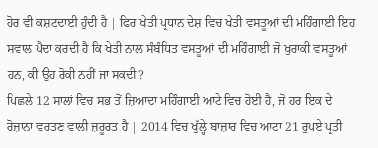ਹੋਰ ਵੀ ਕਸ਼ਟਦਾਈ ਹੁੰਦੀ ਹੈ | ਫਿਰ ਖੇਤੀ ਪ੍ਰਧਾਨ ਦੇਸ਼ ਵਿਚ ਖੇਤੀ ਵਸਤੂਆਂ ਦੀ ਮਹਿੰਗਾਈ ਇਹ ਸਵਾਲ ਪੈਦਾ ਕਰਦੀ ਹੈ ਕਿ ਖੇਤੀ ਨਾਲ ਸੰਬੰਧਿਤ ਵਸਤੂਆਂ ਦੀ ਮਹਿੰਗਾਈ ਜੋ ਖੁਰਾਕੀ ਵਸਤੂਆਂ ਹਨ, ਕੀ ਉਹ ਰੋਕੀ ਨਹੀਂ ਜਾ ਸਕਦੀ?
ਪਿਛਲੇ 12 ਸਾਲਾਂ ਵਿਚ ਸਭ ਤੋਂ ਜ਼ਿਆਦਾ ਮਹਿੰਗਾਈ ਆਟੇ ਵਿਚ ਹੋਈ ਹੈ, ਜੋ ਹਰ ਇਕ ਦੇ ਰੋਜ਼ਾਨਾ ਵਰਤਣ ਵਾਲੀ ਜ਼ਰੂਰਤ ਹੈ | 2014 ਵਿਚ ਖੁੱਲ੍ਹੇ ਬਾਜ਼ਾਰ ਵਿਚ ਆਟਾ 21 ਰੁਪਏ ਪ੍ਰਤੀ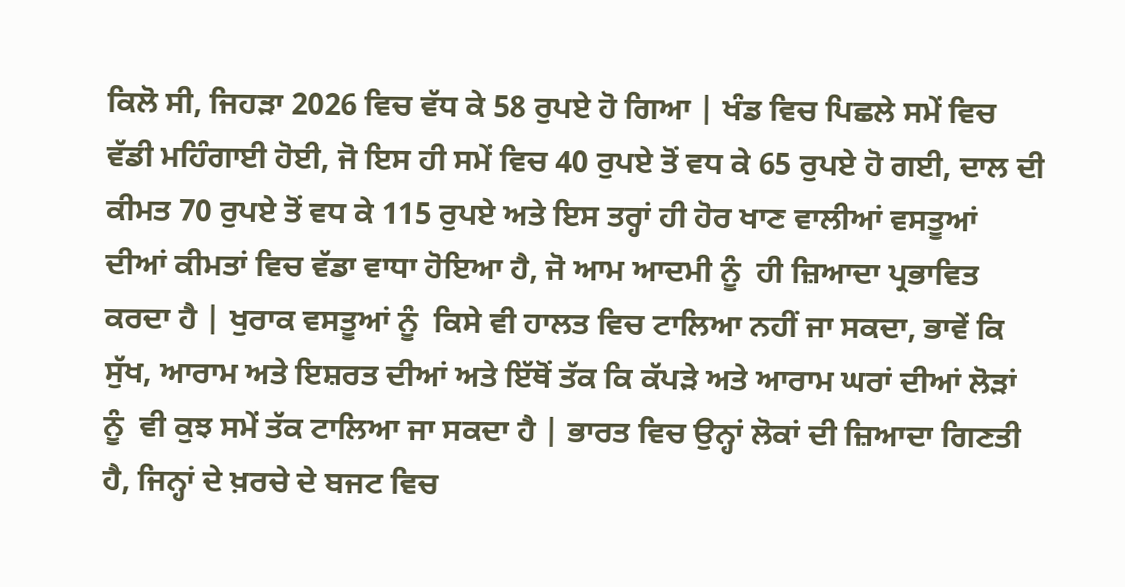ਕਿਲੋ ਸੀ, ਜਿਹੜਾ 2026 ਵਿਚ ਵੱਧ ਕੇ 58 ਰੁਪਏ ਹੋ ਗਿਆ | ਖੰਡ ਵਿਚ ਪਿਛਲੇ ਸਮੇਂ ਵਿਚ ਵੱਡੀ ਮਹਿੰਗਾਈ ਹੋਈ, ਜੋ ਇਸ ਹੀ ਸਮੇਂ ਵਿਚ 40 ਰੁਪਏ ਤੋਂ ਵਧ ਕੇ 65 ਰੁਪਏ ਹੋ ਗਈ, ਦਾਲ ਦੀ ਕੀਮਤ 70 ਰੁਪਏ ਤੋਂ ਵਧ ਕੇ 115 ਰੁਪਏ ਅਤੇ ਇਸ ਤਰ੍ਹਾਂ ਹੀ ਹੋਰ ਖਾਣ ਵਾਲੀਆਂ ਵਸਤੂਆਂ ਦੀਆਂ ਕੀਮਤਾਂ ਵਿਚ ਵੱਡਾ ਵਾਧਾ ਹੋਇਆ ਹੈ, ਜੋ ਆਮ ਆਦਮੀ ਨੂੰ  ਹੀ ਜ਼ਿਆਦਾ ਪ੍ਰਭਾਵਿਤ ਕਰਦਾ ਹੈ | ਖੁਰਾਕ ਵਸਤੂਆਂ ਨੂੰ  ਕਿਸੇ ਵੀ ਹਾਲਤ ਵਿਚ ਟਾਲਿਆ ਨਹੀਂ ਜਾ ਸਕਦਾ, ਭਾਵੇਂ ਕਿ ਸੁੱਖ, ਆਰਾਮ ਅਤੇ ਇਸ਼ਰਤ ਦੀਆਂ ਅਤੇ ਇੱਥੋਂ ਤੱਕ ਕਿ ਕੱਪੜੇ ਅਤੇ ਆਰਾਮ ਘਰਾਂ ਦੀਆਂ ਲੋੜਾਂ ਨੂੰ  ਵੀ ਕੁਝ ਸਮੇਂ ਤੱਕ ਟਾਲਿਆ ਜਾ ਸਕਦਾ ਹੈ | ਭਾਰਤ ਵਿਚ ਉਨ੍ਹਾਂ ਲੋਕਾਂ ਦੀ ਜ਼ਿਆਦਾ ਗਿਣਤੀ ਹੈ, ਜਿਨ੍ਹਾਂ ਦੇ ਖ਼ਰਚੇ ਦੇ ਬਜਟ ਵਿਚ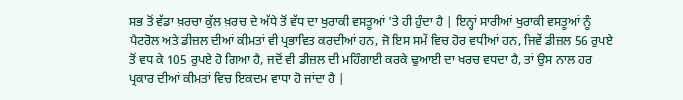ਸਭ ਤੋਂ ਵੱਡਾ ਖ਼ਰਚਾ ਕੁੱਲ ਖ਼ਰਚ ਦੇ ਅੱਧੇ ਤੋਂ ਵੱਧ ਦਾ ਖੁਰਾਕੀ ਵਸਤੂਆਂ 'ਤੇ ਹੀ ਹੁੰਦਾ ਹੈ | ਇਨ੍ਹਾਂ ਸਾਰੀਆਂ ਖੁਰਾਕੀ ਵਸਤੂਆਂ ਨੂੰ  ਪੈਟਰੋਲ ਅਤੇ ਡੀਜ਼ਲ ਦੀਆਂ ਕੀਮਤਾਂ ਵੀ ਪ੍ਰਭਾਵਿਤ ਕਰਦੀਆਂ ਹਨ, ਜੋ ਇਸ ਸਮੇਂ ਵਿਚ ਹੋਰ ਵਧੀਆਂ ਹਨ, ਜਿਵੇਂ ਡੀਜ਼ਲ 56 ਰੁਪਏ ਤੋਂ ਵਧ ਕੇ 105 ਰੁਪਏ ਹੋ ਗਿਆ ਹੈ, ਜਦੋਂ ਵੀ ਡੀਜ਼ਲ ਦੀ ਮਹਿੰਗਾਈ ਕਰਕੇ ਢੁਆਈ ਦਾ ਖਰਚ ਵਧਦਾ ਹੈ, ਤਾਂ ਉਸ ਨਾਲ ਹਰ ਪ੍ਰਕਾਰ ਦੀਆਂ ਕੀਮਤਾਂ ਵਿਚ ਇਕਦਮ ਵਾਧਾ ਹੋ ਜਾਂਦਾ ਹੈ |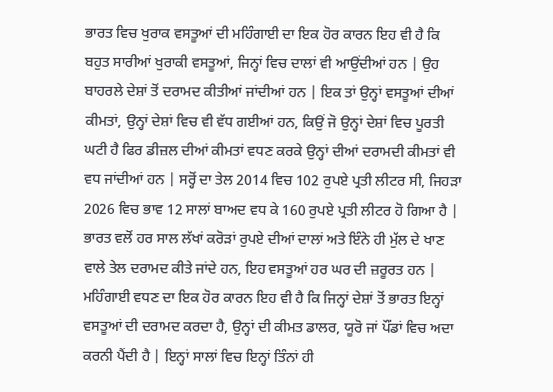ਭਾਰਤ ਵਿਚ ਖੁਰਾਕ ਵਸਤੂਆਂ ਦੀ ਮਹਿੰਗਾਈ ਦਾ ਇਕ ਹੋਰ ਕਾਰਨ ਇਹ ਵੀ ਹੈ ਕਿ ਬਹੁਤ ਸਾਰੀਆਂ ਖੁਰਾਕੀ ਵਸਤੂਆਂ, ਜਿਨ੍ਹਾਂ ਵਿਚ ਦਾਲਾਂ ਵੀ ਆਉਂਦੀਆਂ ਹਨ | ਉਹ ਬਾਹਰਲੇ ਦੇਸ਼ਾਂ ਤੋਂ ਦਰਾਮਦ ਕੀਤੀਆਂ ਜਾਂਦੀਆਂ ਹਨ | ਇਕ ਤਾਂ ਉਨ੍ਹਾਂ ਵਸਤੂਆਂ ਦੀਆਂ ਕੀਮਤਾਂ, ਉਨ੍ਹਾਂ ਦੇਸ਼ਾਂ ਵਿਚ ਵੀ ਵੱਧ ਗਈਆਂ ਹਨ, ਕਿਉਂ ਜੋ ਉਨ੍ਹਾਂ ਦੇਸ਼ਾਂ ਵਿਚ ਪੂਰਤੀ ਘਟੀ ਹੈ ਫਿਰ ਡੀਜ਼ਲ ਦੀਆਂ ਕੀਮਤਾਂ ਵਧਣ ਕਰਕੇ ਉਨ੍ਹਾਂ ਦੀਆਂ ਦਰਾਮਦੀ ਕੀਮਤਾਂ ਵੀ ਵਧ ਜਾਂਦੀਆਂ ਹਨ | ਸਰ੍ਹੋਂ ਦਾ ਤੇਲ 2014 ਵਿਚ 102 ਰੁਪਏ ਪ੍ਰਤੀ ਲੀਟਰ ਸੀ, ਜਿਹੜਾ 2026 ਵਿਚ ਭਾਵ 12 ਸਾਲਾਂ ਬਾਅਦ ਵਧ ਕੇ 160 ਰੁਪਏ ਪ੍ਰਤੀ ਲੀਟਰ ਹੋ ਗਿਆ ਹੈ | ਭਾਰਤ ਵਲੋਂ ਹਰ ਸਾਲ ਲੱਖਾਂ ਕਰੋੜਾਂ ਰੁਪਏ ਦੀਆਂ ਦਾਲਾਂ ਅਤੇ ਇੰਨੇ ਹੀ ਮੁੱਲ ਦੇ ਖਾਣ ਵਾਲੇ ਤੇਲ ਦਰਾਮਦ ਕੀਤੇ ਜਾਂਦੇ ਹਨ, ਇਹ ਵਸਤੂਆਂ ਹਰ ਘਰ ਦੀ ਜ਼ਰੂਰਤ ਹਨ |
ਮਹਿੰਗਾਈ ਵਧਣ ਦਾ ਇਕ ਹੋਰ ਕਾਰਨ ਇਹ ਵੀ ਹੈ ਕਿ ਜਿਨ੍ਹਾਂ ਦੇਸ਼ਾਂ ਤੋਂ ਭਾਰਤ ਇਨ੍ਹਾਂ ਵਸਤੂਆਂ ਦੀ ਦਰਾਮਦ ਕਰਦਾ ਹੈ, ਉਨ੍ਹਾਂ ਦੀ ਕੀਮਤ ਡਾਲਰ, ਯੂਰੋ ਜਾਂ ਪੌਂਡਾਂ ਵਿਚ ਅਦਾ ਕਰਨੀ ਪੈਂਦੀ ਹੈ | ਇਨ੍ਹਾਂ ਸਾਲਾਂ ਵਿਚ ਇਨ੍ਹਾਂ ਤਿੰਨਾਂ ਹੀ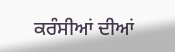ਕਰੰਸੀਆਂ ਦੀਆਂ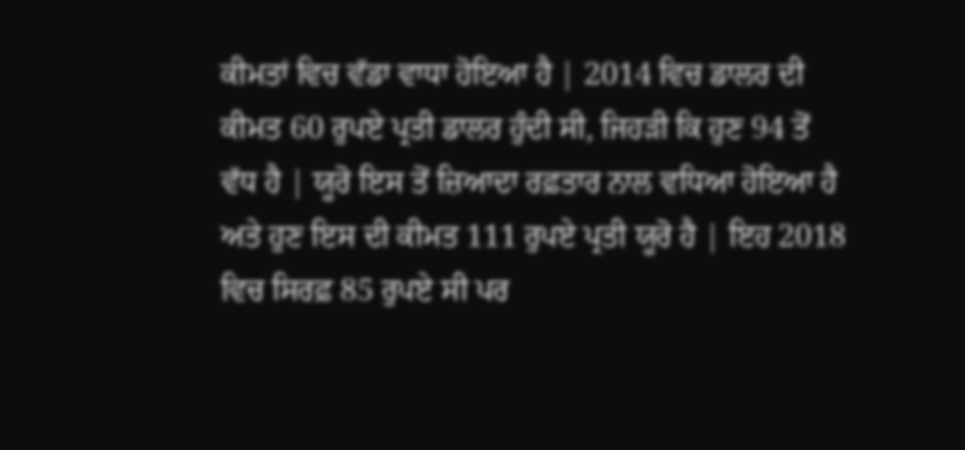ਕੀਮਤਾਂ ਵਿਚ ਵੱਡਾ ਵਾਧਾ ਹੋਇਆ ਹੈ | 2014 ਵਿਚ ਡਾਲਰ ਦੀ ਕੀਮਤ 60 ਰੁਪਏ ਪ੍ਰਤੀ ਡਾਲਰ ਹੁੰਦੀ ਸੀ, ਜਿਹੜੀ ਕਿ ਹੁਣ 94 ਤੋਂ ਵੱਧ ਹੈ | ਯੂਰੋ ਇਸ ਤੋਂ ਜ਼ਿਆਦਾ ਰਫ਼ਤਾਰ ਨਾਲ ਵਧਿਆ ਹੋਇਆ ਹੈ ਅਤੇ ਹੁਣ ਇਸ ਦੀ ਕੀਮਤ 111 ਰੁਪਏ ਪ੍ਰਤੀ ਯੂਰੋ ਹੈ | ਇਹ 2018 ਵਿਚ ਸਿਰਫ਼ 85 ਰੁਪਏ ਸੀ ਪਰ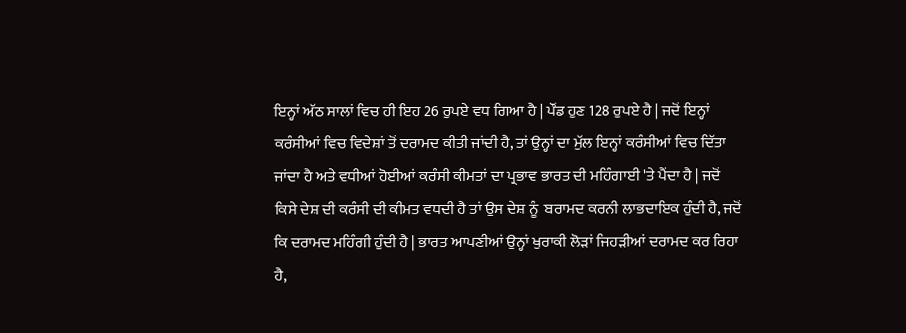ਇਨ੍ਹਾਂ ਅੱਠ ਸਾਲਾਂ ਵਿਚ ਹੀ ਇਹ 26 ਰੁਪਏ ਵਧ ਗਿਆ ਹੈ | ਪੌਂਡ ਹੁਣ 128 ਰੁਪਏ ਹੈ | ਜਦੋਂ ਇਨ੍ਹਾਂ ਕਰੰਸੀਆਂ ਵਿਚ ਵਿਦੇਸ਼ਾਂ ਤੋਂ ਦਰਾਮਦ ਕੀਤੀ ਜਾਂਦੀ ਹੈ, ਤਾਂ ਉਨ੍ਹਾਂ ਦਾ ਮੁੱਲ ਇਨ੍ਹਾਂ ਕਰੰਸੀਆਂ ਵਿਚ ਦਿੱਤਾ ਜਾਂਦਾ ਹੈ ਅਤੇ ਵਧੀਆਂ ਹੋਈਆਂ ਕਰੰਸੀ ਕੀਮਤਾਂ ਦਾ ਪ੍ਰਭਾਵ ਭਾਰਤ ਦੀ ਮਹਿੰਗਾਈ 'ਤੇ ਪੈਂਦਾ ਹੈ | ਜਦੋਂ ਕਿਸੇ ਦੇਸ਼ ਦੀ ਕਰੰਸੀ ਦੀ ਕੀਮਤ ਵਧਦੀ ਹੈ ਤਾਂ ਉਸ ਦੇਸ਼ ਨੂੰ  ਬਰਾਮਦ ਕਰਨੀ ਲਾਭਦਾਇਕ ਹੁੰਦੀ ਹੈ, ਜਦੋਂ ਕਿ ਦਰਾਮਦ ਮਹਿੰਗੀ ਹੁੰਦੀ ਹੈ | ਭਾਰਤ ਆਪਣੀਆਂ ਉਨ੍ਹਾਂ ਖੁਰਾਕੀ ਲੋੜਾਂ ਜਿਹੜੀਆਂ ਦਰਾਮਦ ਕਰ ਰਿਹਾ ਹੈ,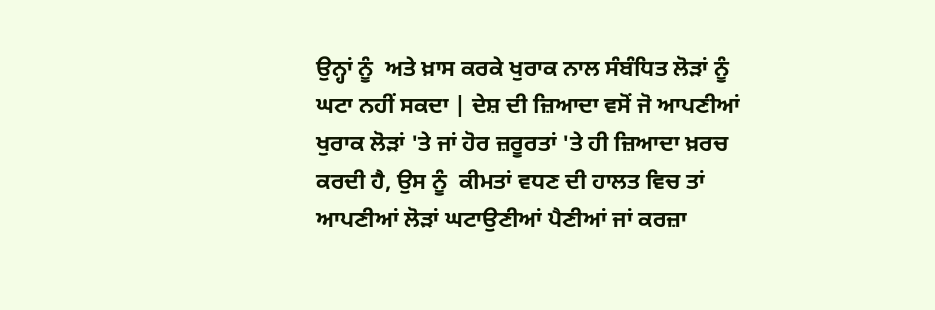ਉਨ੍ਹਾਂ ਨੂੰ  ਅਤੇ ਖ਼ਾਸ ਕਰਕੇ ਖੁਰਾਕ ਨਾਲ ਸੰਬੰਧਿਤ ਲੋੜਾਂ ਨੂੰ  ਘਟਾ ਨਹੀਂ ਸਕਦਾ | ਦੇਸ਼ ਦੀ ਜ਼ਿਆਦਾ ਵਸੋਂ ਜੋ ਆਪਣੀਆਂ ਖੁਰਾਕ ਲੋੜਾਂ 'ਤੇ ਜਾਂ ਹੋਰ ਜ਼ਰੂਰਤਾਂ 'ਤੇ ਹੀ ਜ਼ਿਆਦਾ ਖ਼ਰਚ ਕਰਦੀ ਹੈ, ਉਸ ਨੂੰ  ਕੀਮਤਾਂ ਵਧਣ ਦੀ ਹਾਲਤ ਵਿਚ ਤਾਂ ਆਪਣੀਆਂ ਲੋੜਾਂ ਘਟਾਉਣੀਆਂ ਪੈਣੀਆਂ ਜਾਂ ਕਰਜ਼ਾ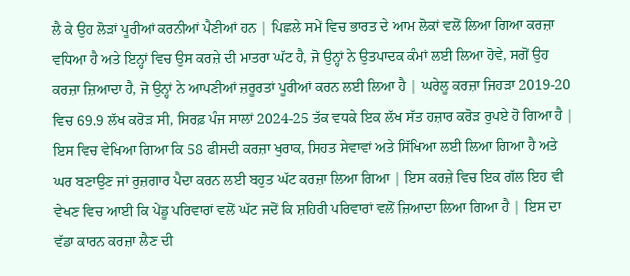ਲੈ ਕੇ ਉਹ ਲੋੜਾਂ ਪੂਰੀਆਂ ਕਰਨੀਆਂ ਪੈਣੀਆਂ ਹਨ | ਪਿਛਲੇ ਸਮੇਂ ਵਿਚ ਭਾਰਤ ਦੇ ਆਮ ਲੋਕਾਂ ਵਲੋਂ ਲਿਆ ਗਿਆ ਕਰਜ਼ਾ ਵਧਿਆ ਹੈ ਅਤੇ ਇਨ੍ਹਾਂ ਵਿਚ ਉਸ ਕਰਜ਼ੇ ਦੀ ਮਾਤਰਾ ਘੱਟ ਹੈ, ਜੋ ਉਨ੍ਹਾਂ ਨੇ ਉਤਪਾਦਕ ਕੰਮਾਂ ਲਈ ਲਿਆ ਹੋਵੇ, ਸਗੋਂ ਉਹ ਕਰਜ਼ਾ ਜ਼ਿਆਦਾ ਹੈ, ਜੋ ਉਨ੍ਹਾਂ ਨੇ ਆਪਣੀਆਂ ਜ਼ਰੂਰਤਾਂ ਪੂਰੀਆਂ ਕਰਨ ਲਈ ਲਿਆ ਹੈ | ਘਰੇਲੂ ਕਰਜ਼ਾ ਜਿਹੜਾ 2019-20 ਵਿਚ 69.9 ਲੱਖ ਕਰੋੜ ਸੀ, ਸਿਰਫ਼ ਪੰਜ ਸਾਲਾਂ 2024-25 ਤੱਕ ਵਧਕੇ ਇਕ ਲੱਖ ਸੱਤ ਹਜ਼ਾਰ ਕਰੋੜ ਰੁਪਏ ਹੋ ਗਿਆ ਹੈ | ਇਸ ਵਿਚ ਵੇਖਿਆ ਗਿਆ ਕਿ 58 ਫੀਸਦੀ ਕਰਜ਼ਾ ਖੁਰਾਕ, ਸਿਹਤ ਸੇਵਾਵਾਂ ਅਤੇ ਸਿੱਖਿਆ ਲਈ ਲਿਆ ਗਿਆ ਹੈ ਅਤੇ ਘਰ ਬਣਾਉਣ ਜਾਂ ਰੁਜ਼ਗਾਰ ਪੈਦਾ ਕਰਨ ਲਈ ਬਹੁਤ ਘੱਟ ਕਰਜ਼ਾ ਲਿਆ ਗਿਆ | ਇਸ ਕਰਜ਼ੇ ਵਿਚ ਇਕ ਗੱਲ ਇਹ ਵੀ ਵੇਖਣ ਵਿਚ ਆਈ ਕਿ ਪੇਂਡੂ ਪਰਿਵਾਰਾਂ ਵਲੋਂ ਘੱਟ ਜਦੋਂ ਕਿ ਸ਼ਹਿਰੀ ਪਰਿਵਾਰਾਂ ਵਲੋਂ ਜ਼ਿਆਦਾ ਲਿਆ ਗਿਆ ਹੈ | ਇਸ ਦਾ ਵੱਡਾ ਕਾਰਨ ਕਰਜ਼ਾ ਲੈਣ ਦੀ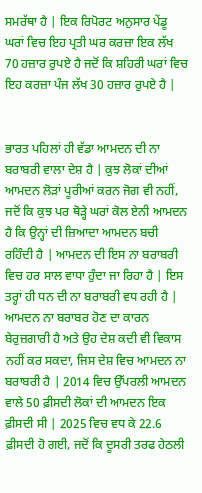ਸਮਰੱਥਾ ਹੈ | ਇਕ ਰਿਪੋਰਟ ਅਨੁਸਾਰ ਪੇਂਡੂ ਘਰਾਂ ਵਿਚ ਇਹ ਪ੍ਰਤੀ ਘਰ ਕਰਜ਼ਾ ਇਕ ਲੱਖ 70 ਹਜ਼ਾਰ ਰੁਪਏ ਹੈ ਜਦੋਂ ਕਿ ਸ਼ਹਿਰੀ ਘਰਾਂ ਵਿਚ ਇਹ ਕਰਜ਼ਾ ਪੰਜ ਲੱਖ 30 ਹਜ਼ਾਰ ਰੁਪਏ ਹੈ |


ਭਾਰਤ ਪਹਿਲਾਂ ਹੀ ਵੱਡਾ ਆਮਦਨ ਦੀ ਨਾ ਬਰਾਬਰੀ ਵਾਲਾ ਦੇਸ਼ ਹੈ | ਕੁਝ ਲੋਕਾਂ ਦੀਆਂ ਆਮਦਨ ਲੋੜਾਂ ਪੂਰੀਆਂ ਕਰਨ ਜੋਗ ਵੀ ਨਹੀਂ, ਜਦੋਂ ਕਿ ਕੁਝ ਪਰ ਥੋੜ੍ਹੇ ਘਰਾਂ ਕੋਲ ਏਨੀ ਆਮਦਨ ਹੈ ਕਿ ਉਨ੍ਹਾਂ ਦੀ ਜ਼ਿਆਦਾ ਆਮਦਨ ਬਚੀ ਰਹਿੰਦੀ ਹੈ | ਆਮਦਨ ਦੀ ਇਸ ਨਾ ਬਰਾਬਰੀ ਵਿਚ ਹਰ ਸਾਲ ਵਾਧਾ ਹੁੰਦਾ ਜਾ ਰਿਹਾ ਹੈ | ਇਸ ਤਰ੍ਹਾਂ ਹੀ ਧਨ ਦੀ ਨਾ ਬਰਾਬਰੀ ਵਧ ਰਹੀ ਹੈ | ਆਮਦਨ ਨਾ ਬਰਾਬਰ ਹੋਣ ਦਾ ਕਾਰਨ ਬੇਰੁਜ਼ਗਾਰੀ ਹੈ ਅਤੇ ਉਹ ਦੇਸ਼ ਕਦੀ ਵੀ ਵਿਕਾਸ ਨਹੀਂ ਕਰ ਸਕਦਾ, ਜਿਸ ਦੇਸ਼ ਵਿਚ ਆਮਦਨ ਨਾ ਬਰਾਬਰੀ ਹੈ | 2014 ਵਿਚ ਉੱਪਰਲੀ ਆਮਦਨ ਵਾਲੇ 50 ਫ਼ੀਸਦੀ ਲੋਕਾਂ ਦੀ ਆਮਦਨ ਇਕ ਫ਼ੀਸਦੀ ਸੀ | 2025 ਵਿਚ ਵਧ ਕੇ 22.6 ਫ਼ੀਸਦੀ ਹੋ ਗਈ, ਜਦੋਂ ਕਿ ਦੂਸਰੀ ਤਰਫ ਹੇਠਲੀ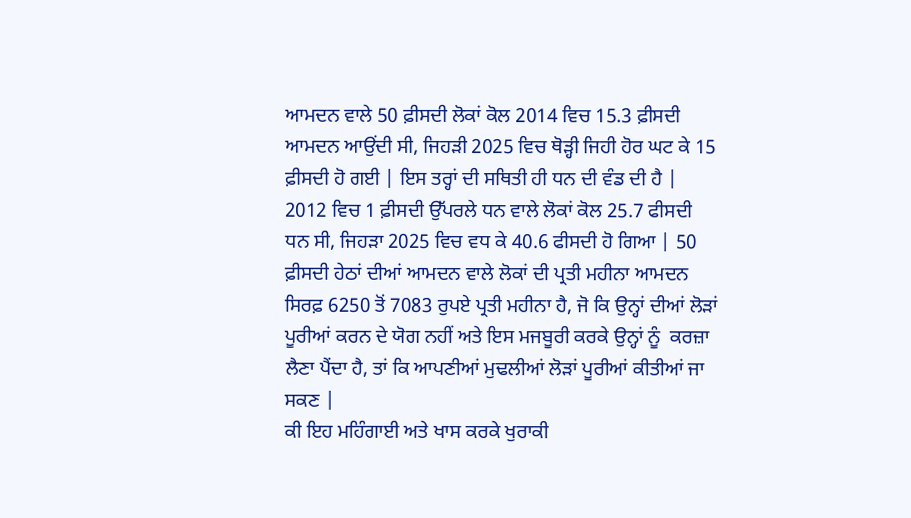ਆਮਦਨ ਵਾਲੇ 50 ਫ਼ੀਸਦੀ ਲੋਕਾਂ ਕੋਲ 2014 ਵਿਚ 15.3 ਫ਼ੀਸਦੀ ਆਮਦਨ ਆਉਂਦੀ ਸੀ, ਜਿਹੜੀ 2025 ਵਿਚ ਥੋੜ੍ਹੀ ਜਿਹੀ ਹੋਰ ਘਟ ਕੇ 15 ਫ਼ੀਸਦੀ ਹੋ ਗਈ | ਇਸ ਤਰ੍ਹਾਂ ਦੀ ਸਥਿਤੀ ਹੀ ਧਨ ਦੀ ਵੰਡ ਦੀ ਹੈ | 2012 ਵਿਚ 1 ਫ਼ੀਸਦੀ ਉੱਪਰਲੇ ਧਨ ਵਾਲੇ ਲੋਕਾਂ ਕੋਲ 25.7 ਫੀਸਦੀ ਧਨ ਸੀ, ਜਿਹੜਾ 2025 ਵਿਚ ਵਧ ਕੇ 40.6 ਫੀਸਦੀ ਹੋ ਗਿਆ | 50 ਫ਼ੀਸਦੀ ਹੇਠਾਂ ਦੀਆਂ ਆਮਦਨ ਵਾਲੇ ਲੋਕਾਂ ਦੀ ਪ੍ਰਤੀ ਮਹੀਨਾ ਆਮਦਨ ਸਿਰਫ਼ 6250 ਤੋਂ 7083 ਰੁਪਏ ਪ੍ਰਤੀ ਮਹੀਨਾ ਹੈ, ਜੋ ਕਿ ਉਨ੍ਹਾਂ ਦੀਆਂ ਲੋੜਾਂ ਪੂਰੀਆਂ ਕਰਨ ਦੇ ਯੋਗ ਨਹੀਂ ਅਤੇ ਇਸ ਮਜਬੂਰੀ ਕਰਕੇ ਉਨ੍ਹਾਂ ਨੂੰ  ਕਰਜ਼ਾ ਲੈਣਾ ਪੈਂਦਾ ਹੈ, ਤਾਂ ਕਿ ਆਪਣੀਆਂ ਮੁਢਲੀਆਂ ਲੋੜਾਂ ਪੂਰੀਆਂ ਕੀਤੀਆਂ ਜਾ ਸਕਣ |
ਕੀ ਇਹ ਮਹਿੰਗਾਈ ਅਤੇ ਖਾਸ ਕਰਕੇ ਖੁਰਾਕੀ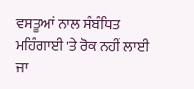ਵਸਤੂਆਂ ਨਾਲ ਸੰਬੰਧਿਤ ਮਹਿੰਗਾਈ 'ਤੇ ਰੋਕ ਨਹੀਂ ਲਾਈ ਜਾ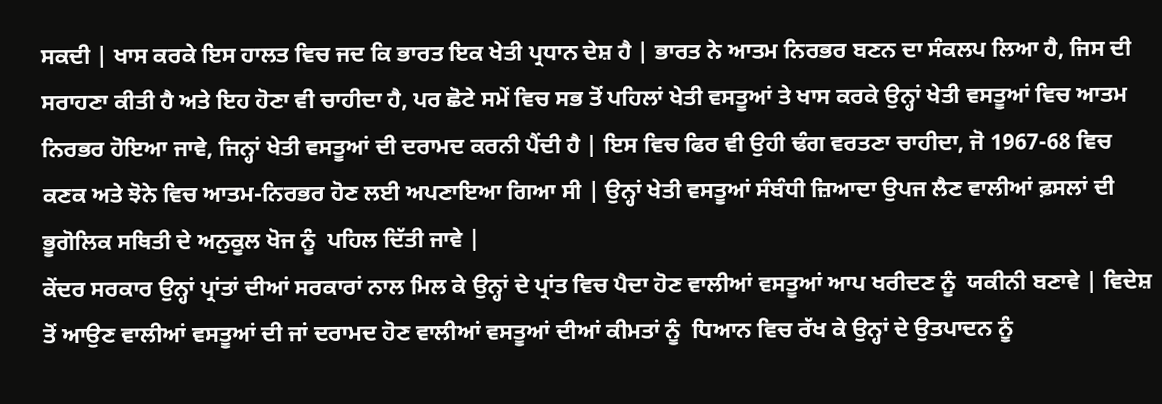ਸਕਦੀ | ਖਾਸ ਕਰਕੇ ਇਸ ਹਾਲਤ ਵਿਚ ਜਦ ਕਿ ਭਾਰਤ ਇਕ ਖੇਤੀ ਪ੍ਰਧਾਨ ਦੇਸ਼ ਹੈ | ਭਾਰਤ ਨੇ ਆਤਮ ਨਿਰਭਰ ਬਣਨ ਦਾ ਸੰਕਲਪ ਲਿਆ ਹੈ, ਜਿਸ ਦੀ ਸਰਾਹਣਾ ਕੀਤੀ ਹੈ ਅਤੇ ਇਹ ਹੋਣਾ ਵੀ ਚਾਹੀਦਾ ਹੈ, ਪਰ ਛੋਟੇ ਸਮੇਂ ਵਿਚ ਸਭ ਤੋਂ ਪਹਿਲਾਂ ਖੇਤੀ ਵਸਤੂਆਂ ਤੇ ਖਾਸ ਕਰਕੇ ਉਨ੍ਹਾਂ ਖੇਤੀ ਵਸਤੂਆਂ ਵਿਚ ਆਤਮ ਨਿਰਭਰ ਹੋਇਆ ਜਾਵੇ, ਜਿਨ੍ਹਾਂ ਖੇਤੀ ਵਸਤੂਆਂ ਦੀ ਦਰਾਮਦ ਕਰਨੀ ਪੈਂਦੀ ਹੈ | ਇਸ ਵਿਚ ਫਿਰ ਵੀ ਉਹੀ ਢੰਗ ਵਰਤਣਾ ਚਾਹੀਦਾ, ਜੋ 1967-68 ਵਿਚ ਕਣਕ ਅਤੇ ਝੋਨੇ ਵਿਚ ਆਤਮ-ਨਿਰਭਰ ਹੋਣ ਲਈ ਅਪਣਾਇਆ ਗਿਆ ਸੀ | ਉਨ੍ਹਾਂ ਖੇਤੀ ਵਸਤੂਆਂ ਸੰਬੰਧੀ ਜ਼ਿਆਦਾ ਉਪਜ ਲੈਣ ਵਾਲੀਆਂ ਫ਼ਸਲਾਂ ਦੀ ਭੂਗੋਲਿਕ ਸਥਿਤੀ ਦੇ ਅਨੁਕੂਲ ਖੋਜ ਨੂੰ  ਪਹਿਲ ਦਿੱਤੀ ਜਾਵੇ |
ਕੇਂਦਰ ਸਰਕਾਰ ਉਨ੍ਹਾਂ ਪ੍ਰਾਂਤਾਂ ਦੀਆਂ ਸਰਕਾਰਾਂ ਨਾਲ ਮਿਲ ਕੇ ਉਨ੍ਹਾਂ ਦੇ ਪ੍ਰਾਂਤ ਵਿਚ ਪੈਦਾ ਹੋਣ ਵਾਲੀਆਂ ਵਸਤੂਆਂ ਆਪ ਖਰੀਦਣ ਨੂੰ  ਯਕੀਨੀ ਬਣਾਵੇ | ਵਿਦੇਸ਼ ਤੋਂ ਆਉਣ ਵਾਲੀਆਂ ਵਸਤੂਆਂ ਦੀ ਜਾਂ ਦਰਾਮਦ ਹੋਣ ਵਾਲੀਆਂ ਵਸਤੂਆਂ ਦੀਆਂ ਕੀਮਤਾਂ ਨੂੰ  ਧਿਆਨ ਵਿਚ ਰੱਖ ਕੇ ਉਨ੍ਹਾਂ ਦੇ ਉਤਪਾਦਨ ਨੂੰ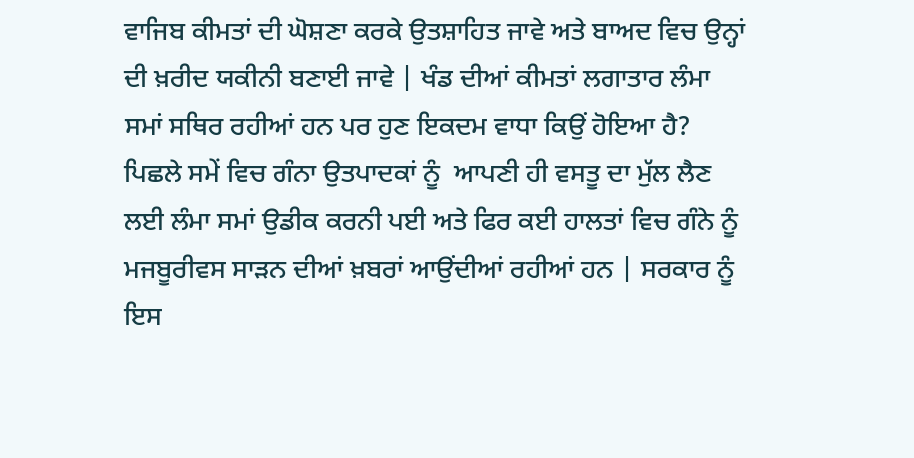ਵਾਜਿਬ ਕੀਮਤਾਂ ਦੀ ਘੋਸ਼ਣਾ ਕਰਕੇ ਉਤਸ਼ਾਹਿਤ ਜਾਵੇ ਅਤੇ ਬਾਅਦ ਵਿਚ ਉਨ੍ਹਾਂ ਦੀ ਖ਼ਰੀਦ ਯਕੀਨੀ ਬਣਾਈ ਜਾਵੇ | ਖੰਡ ਦੀਆਂ ਕੀਮਤਾਂ ਲਗਾਤਾਰ ਲੰਮਾ ਸਮਾਂ ਸਥਿਰ ਰਹੀਆਂ ਹਨ ਪਰ ਹੁਣ ਇਕਦਮ ਵਾਧਾ ਕਿਉਂ ਹੋਇਆ ਹੈ? ਪਿਛਲੇ ਸਮੇਂ ਵਿਚ ਗੰਨਾ ਉਤਪਾਦਕਾਂ ਨੂੰ  ਆਪਣੀ ਹੀ ਵਸਤੂ ਦਾ ਮੁੱਲ ਲੈਣ ਲਈ ਲੰਮਾ ਸਮਾਂ ਉਡੀਕ ਕਰਨੀ ਪਈ ਅਤੇ ਫਿਰ ਕਈ ਹਾਲਤਾਂ ਵਿਚ ਗੰਨੇ ਨੂੰ  ਮਜਬੂਰੀਵਸ ਸਾੜਨ ਦੀਆਂ ਖ਼ਬਰਾਂ ਆਉਂਦੀਆਂ ਰਹੀਆਂ ਹਨ | ਸਰਕਾਰ ਨੂੰ  ਇਸ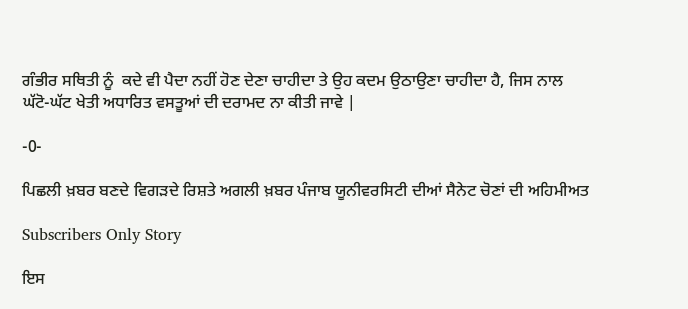ਗੰਭੀਰ ਸਥਿਤੀ ਨੂੰ  ਕਦੇ ਵੀ ਪੈਦਾ ਨਹੀਂ ਹੋਣ ਦੇਣਾ ਚਾਹੀਦਾ ਤੇ ਉਹ ਕਦਮ ਉਠਾਉਣਾ ਚਾਹੀਦਾ ਹੈ, ਜਿਸ ਨਾਲ ਘੱਟੋ-ਘੱਟ ਖੇਤੀ ਅਧਾਰਿਤ ਵਸਤੂਆਂ ਦੀ ਦਰਾਮਦ ਨਾ ਕੀਤੀ ਜਾਵੇ |

-0-

ਪਿਛਲੀ ਖ਼ਬਰ ਬਣਦੇ ਵਿਗੜਦੇ ਰਿਸ਼ਤੇ ਅਗਲੀ ਖ਼ਬਰ ਪੰਜਾਬ ਯੂਨੀਵਰਸਿਟੀ ਦੀਆਂ ਸੈਨੇਟ ਚੋਣਾਂ ਦੀ ਅਹਿਮੀਅਤ

Subscribers Only Story

ਇਸ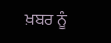ਖ਼ਬਰ ਨੂੰ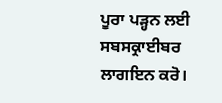ਪੂਰਾ ਪੜ੍ਹਨ ਲਈ ਸਬਸਕ੍ਰਾਈਬਰ ਲਾਗਇਨ ਕਰੋ।